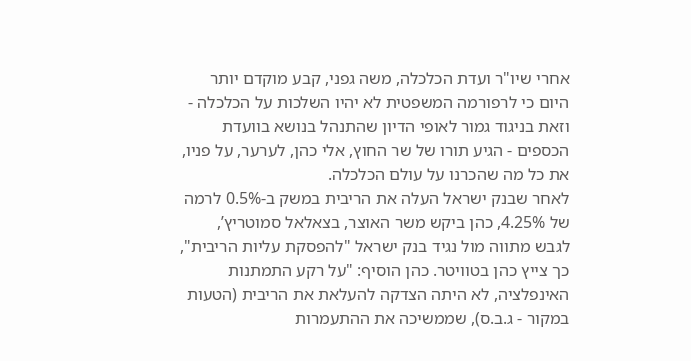אחרי שיו"ר ועדת הכלכלה, משה גפני, קבע מוקדם יותר היום כי לרפורמה המשפטית לא יהיו השלכות על הכלכלה - וזאת בניגוד גמור לאופי הדיון שהתנהל בנושא בוועדת הכספים - הגיע תורו של שר החוץ, אלי כהן, לערער, על פניו, את כל מה שהכרנו על עולם הכלכלה.
לאחר שבנק ישראל העלה את הריבית במשק ב-0.5% לרמה של 4.25%, כהן ביקש משר האוצר, בצאלאל סמוטריץ’, לגבש מתווה מול נגיד בנק ישראל "להפסקת עליות הריבית", כך צייץ כהן בטוויטר. כהן הוסיף: "על רקע התמתנות האינפלציה, לא היתה הצדקה להעלאת את הריבית (הטעות במקור - ג.ב.ס), שממשיכה את ההתעמרות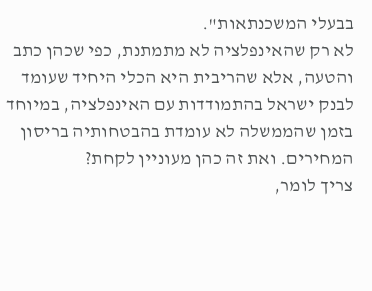בבעלי המשכנתאות".
לא רק שהאינפלציה לא מתמתנת, כפי שכהן כתב והטעה, אלא שהריבית היא הכלי היחיד שעומד לבנק ישראל בהתמודדות עם האינפלציה, במיוחד בזמן שהממשלה לא עומדת בהבטחותיה בריסון המחירים. ואת זה כהן מעוניין לקחת?
צריך לומר,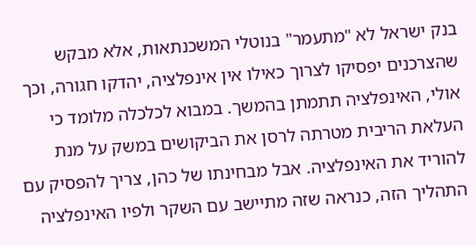בנק ישראל לא "מתעמר" בנוטלי המשכנתאות, אלא מבקש שהצרכנים יפסיקו לצרוך כאילו אין אינפלציה, יהדקו חגורה, וכך אולי, האינפלציה תתמתן בהמשך. במבוא לכלכלה מלומד כי העלאת הריבית מטרתה לרסן את הביקושים במשק על מנת להוריד את האינפלציה. אבל מבחינתו של כהן, צריך להפסיק עם התהליך הזה, כנראה שזה מתיישב עם השקר ולפיו האינפלציה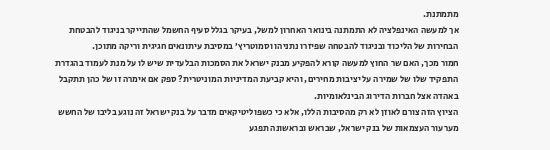מתמתנת.
אך למעשה האינפלציה לא התמתנה בינואר האחרון למשל, בעיקר בגלל סעיף החשמל שהתייקר בניגוד להבטחת הבחירות של הליכוד ובניגוד להבטחה שפיזרו נתניהו וסמוטריץ’ במסיבת עיתונאים חגיגית וריקה מתוכן.
חמור מכך, האם שר החוץ למעשה קורא להפקיע מבנק ישראל את הסמכות הבלעדית שיש לו על מנת לעמוד בהגדרת התפקיד שלו של שמירה על יציבות מחירים, והיא קביעת המדיניות המוניטרית? ספק אם אימרה זו של כהן תתקבל באהדה אצל חברות הדירוג הבינלאומיות.
הציוץ הזה צורם לאוזן לא רק מהסיבות הללו, אלא כי כשפוליטיקאים מדבר על בנק ישראל זה נוגע בליבו של החשש מערעור העצמאות של בנק ישראל, שבראש ובראשונה תפגע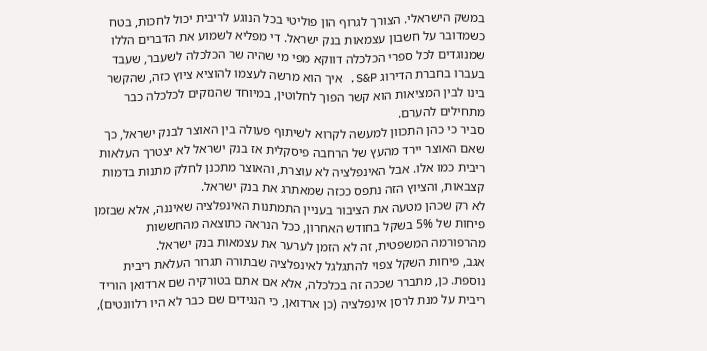במשק הישראלי. הצורך לגרוף הון פוליטי בכל הנוגע לריבית יכול לחכות, בטח כשמדובר על חשבון עצמאות בנק ישראל. די מפליא לשמוע את הדברים הללו שמנוגדים לכל ספרי הכלכלה דווקא מפי מי שהיה שר הכלכלה לשעבר, שעבד בעברו בחברת הדירוג S&P. איך הוא מרשה לעצמו להוציא ציוץ כזה, שהקשר בינו לבין המציאות הוא קשר הפוך לחלוטין, במיוחד שהנזקים לכלכלה כבר מתחילים להערם.
סביר כי כהן התכוון למעשה לקרוא לשיתוף פעולה בין האוצר לבנק ישראל, כך שאם האוצר יירד מהעץ של הרחבה פיסקלית אז בנק ישראל לא יצטרך העלאות ריבית כמו אלו. אבל האינפלציה לא עוצרת, והאוצר מתכנן לחלק מתנות בדמות קצבאות, והציוץ הזה נתפס ככזה שמאתרג את בנק ישראל.
לא רק שכהן מטעה את הציבור בעניין התמתנות האינפלציה שאיננה, אלא שבזמן פיחות של 5% בשקל בחודש האחרון, ככל הנראה כתוצאה מהחששות מהרפורמה המשפטית, זה לא הזמן לערער את עצמאות בנק ישראל.
אגב, פיחות השקל צפוי להתגלגל לאינפלציה שבתורה תגרור העלאת ריבית נוספת. כן, מתברר שככה זה בכלכלה, אלא אם אתם בטורקיה שם ארדואן הוריד ריבית על מנת לרסן אינפלציה (כן ארדואן, כי הנגידים שם כבר לא היו רלוונטים),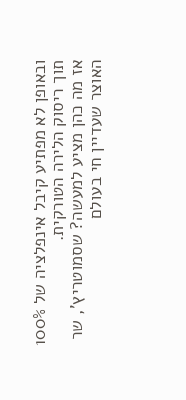ובאופן לא מפתיע קיבל אינפלציה של 100% תוך ריסוק הלירה הטורקית.
אז מה כהן מציע למעשה? שסמוטריץ’, שר האוצר שעדיין חי בעולם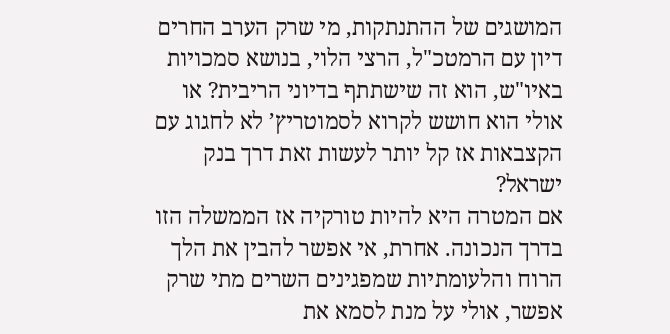המושגים של ההתנתקות, מי שרק הערב החרים דיון עם הרמטכ"ל, הרצי הלוי, בנושא סמכויות באיו"ש, הוא זה שישתתף בדיוני הריבית? או אולי הוא חושש לקרוא לסמוטריץ’ לא לחגוג עם הקצבאות אז קל יותר לעשות זאת דרך בנק ישראל?
אם המטרה היא להיות טורקיה אז הממשלה הזו בדרך הנכונה. אחרת, אי אפשר להבין את הלך הרוח והלעומתיות שמפגינים השרים מתי שרק אפשר, אולי על מנת לסמא את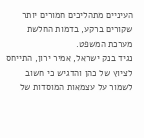העיניים מתהליכים חמורים יותר שקורים ברקע, בדמות החלשת מערכת המשפט.
נגיד בנק ישראל, אמיר ירון, התייחס לציוץ של כהן והדגיש כי חשוב לשמור על עצמאות המוסדות של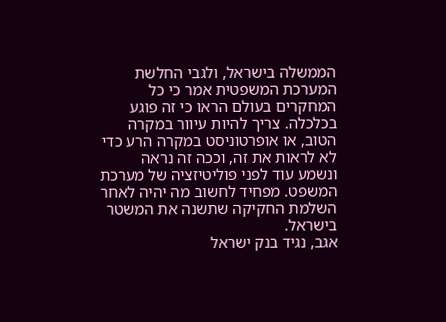הממשלה בישראל, ולגבי החלשת המערכת המשפטית אמר כי כל המחקרים בעולם הראו כי זה פוגע בכלכלה. צריך להיות עיוור במקרה הטוב, או אופרטוניסט במקרה הרע כדי לא לראות את זה, וככה זה נראה ונשמע עוד לפני פוליטיזציה של מערכת המשפט. מפחיד לחשוב מה יהיה לאחר השלמת החקיקה שתשנה את המשטר בישראל.
אגב, נגיד בנק ישראל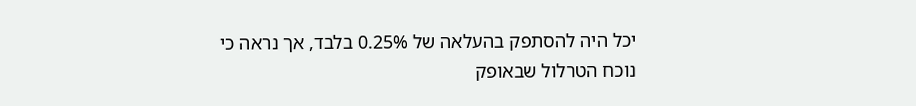יכל היה להסתפק בהעלאה של 0.25% בלבד, אך נראה כי נוכח הטרלול שבאופק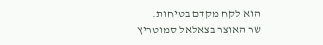הוא לקח מקדם בטיחות.
שר האוצר בצאלאל סמוטריץ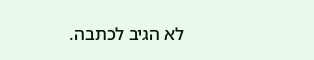לא הגיב לכתבה.